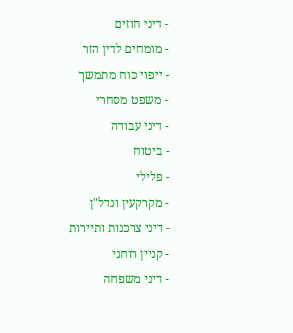- דיני חוזים
- מומחים לדין הזר
- ייפוי כוח מתמשך
- משפט מסחרי
- דיני עבודה
- ביטוח
- פלילי
- מקרקעין ונדל"ן
- דיני צרכנות ותיירות
- קניין רוחני
- דיני משפחה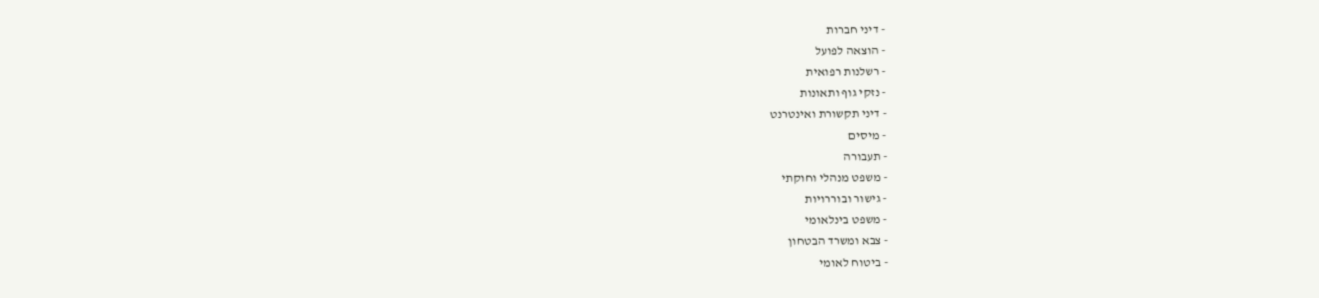- דיני חברות
- הוצאה לפועל
- רשלנות רפואית
- נזקי גוף ותאונות
- דיני תקשורת ואינטרנט
- מיסים
- תעבורה
- משפט מנהלי וחוקתי
- גישור ובוררויות
- משפט בינלאומי
- צבא ומשרד הבטחון
- ביטוח לאומי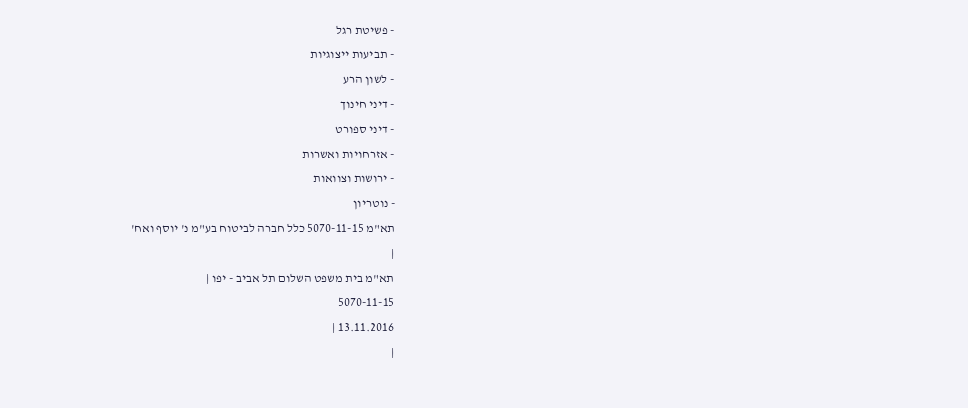- פשיטת רגל
- תביעות ייצוגיות
- לשון הרע
- דיני חינוך
- דיני ספורט
- אזרחויות ואשרות
- ירושות וצוואות
- נוטריון
תא"מ 5070-11-15 כלל חברה לביטוח בע"מ נ' יוסף ואח'
|
תא"מ בית משפט השלום תל אביב - יפו |
5070-11-15
13.11.2016 |
|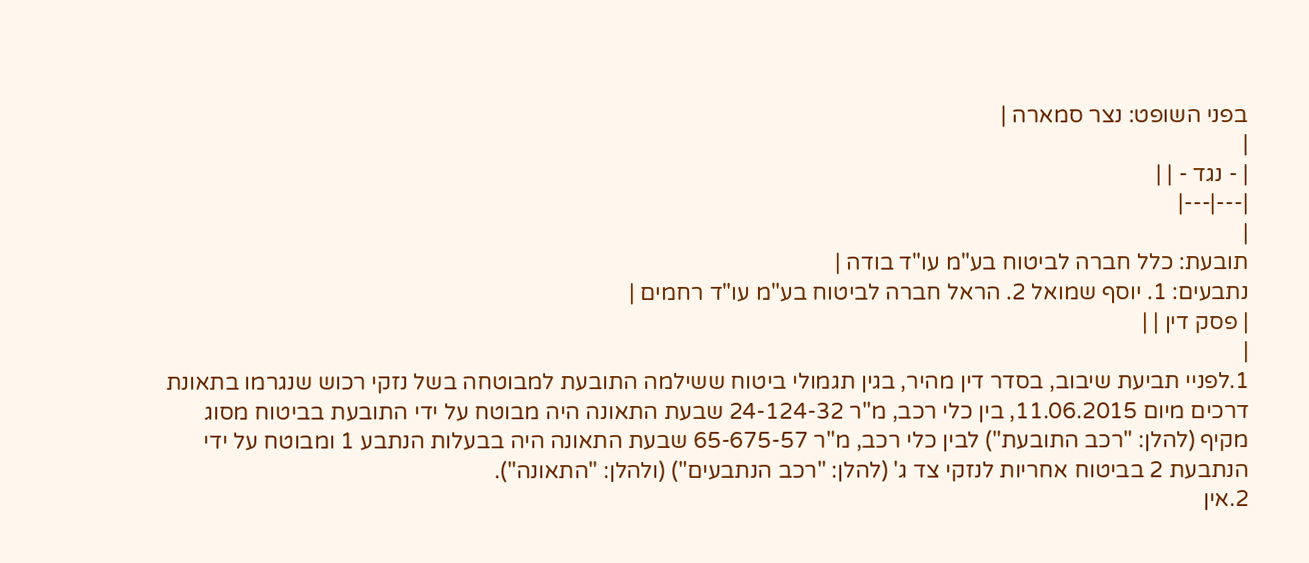בפני השופט: נצר סמארה |
|
| - נגד - | |
|---|---|
|
תובעת: כלל חברה לביטוח בע"מ עו"ד בודה |
נתבעים: 1. יוסף שמואל 2. הראל חברה לביטוח בע"מ עו"ד רחמים |
| פסק דין | |
|
1.לפניי תביעת שיבוב, בסדר דין מהיר, בגין תגמולי ביטוח ששילמה התובעת למבוטחה בשל נזקי רכוש שנגרמו בתאונת דרכים מיום 11.06.2015, בין כלי רכב, מ"ר 24-124-32 שבעת התאונה היה מבוטח על ידי התובעת בביטוח מסוג מקיף (להלן: "רכב התובעת") לבין כלי רכב, מ"ר 65-675-57 שבעת התאונה היה בבעלות הנתבע 1 ומבוטח על ידי הנתבעת 2 בביטוח אחריות לנזקי צד ג' (להלן: "רכב הנתבעים") (ולהלן: "התאונה").
2.אין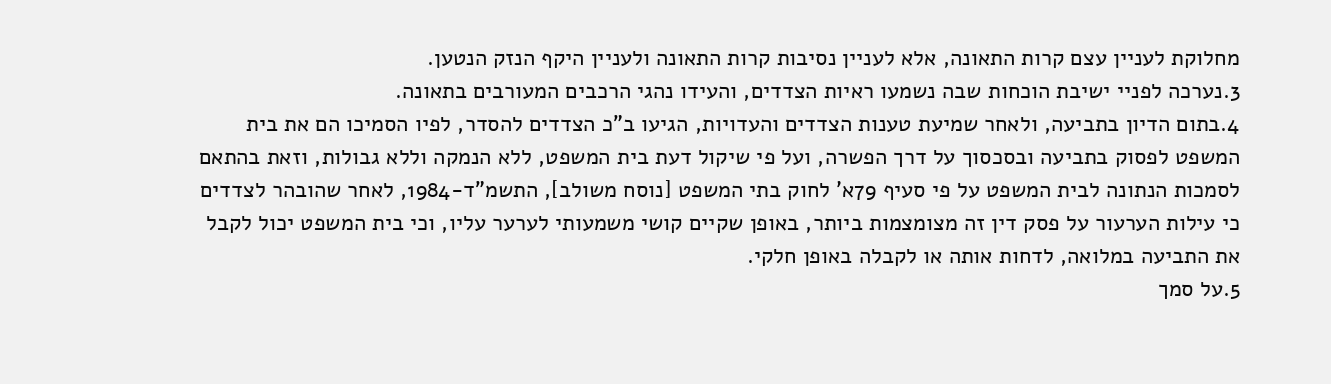מחלוקת לעניין עצם קרות התאונה, אלא לעניין נסיבות קרות התאונה ולעניין היקף הנזק הנטען.
3.נערכה לפניי ישיבת הוכחות שבה נשמעו ראיות הצדדים, והעידו נהגי הרכבים המעורבים בתאונה.
4.בתום הדיון בתביעה, ולאחר שמיעת טענות הצדדים והעדויות, הגיעו ב"כ הצדדים להסדר, לפיו הסמיכו הם את בית המשפט לפסוק בתביעה ובסכסוך על דרך הפשרה, ועל פי שיקול דעת בית המשפט, ללא הנמקה וללא גבולות, וזאת בהתאם לסמכות הנתונה לבית המשפט על פי סעיף 79א' לחוק בתי המשפט [נוסח משולב], התשמ"ד-1984, לאחר שהובהר לצדדים כי עילות הערעור על פסק דין זה מצומצמות ביותר, באופן שקיים קושי משמעותי לערער עליו, וכי בית המשפט יכול לקבל את התביעה במלואה, לדחות אותה או לקבלה באופן חלקי.
5.על סמך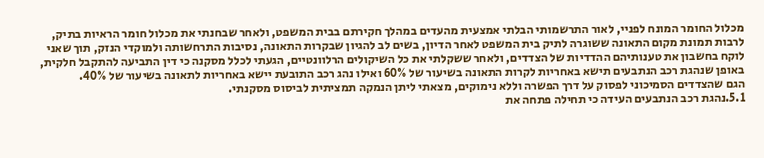מכלול החומר המונח לפניי, לאור התרשמותי הבלתי אמצעית מהעדים במהלך חקירתם בבית המשפט, ולאחר שבחנתי את מכלול חומר הראיות בתיק, לרבות תמונת מקום התאונה ששוגרה לתיק בית המשפט לאחר הדיון, בשים לב להגיון שבקרות התאונה, נסיבות התרחשותה ולמוקדי הנזק, תוך שאני לוקח בחשבון את טענותיהם ההדדיות של הצדדים, ולאחר ששקלתי את כל השיקולים הרלוונטיים, הגעתי לכלל מסקנה כי דין התביעה להתקבל חלקית, באופן שנהגת רכב הנתבעים תישא באחריות לקרות התאונה בשיעור של 60% ואילו נהג רכב התובעת יישא באחריות לתאונה בשיעור של 40%.
הגם שהצדדים הסמיכוני לפסוק על דרך הפשרה וללא נימוקים, מצאתי ליתן הנמקה תמציתית לביסוס מסקנתי.
5.1.נהגת רכב הנתבעים העידה כי תחילה פתחה את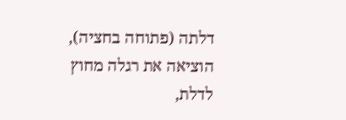דלתה (פתוחה בחציה), הוציאה את רגלה מחוץ לדלת,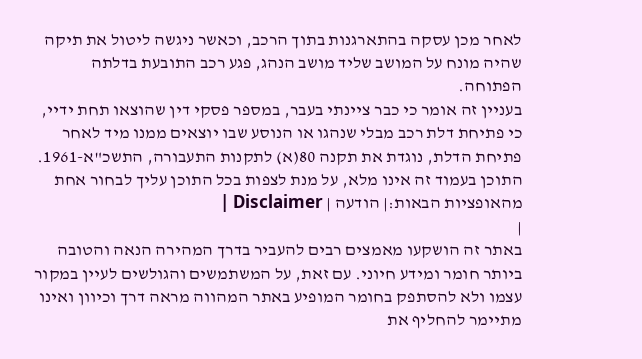לאחר מכן עסקה בהתארגנות בתוך הרכב, וכאשר ניגשה ליטול את תיקה שהיה מונח על המושב שליד מושב הנהג, פגע רכב התובעת בדלתה הפתוחה.
בעניין זה אומר כי כבר ציינתי בעבר, במספר פסקי דין שהוצאו תחת ידיי, כי פתיחת דלת רכב מבלי שנהגו או הנוסע שבו יוצאים ממנו מיד לאחר פתיחת הדלת, נוגדת את תקנה 80(א) לתקנות התעבורה, התשכ"א-1961.
התוכן בעמוד זה אינו מלא, על מנת לצפות בכל התוכן עליך לבחור אחת מהאופציות הבאות:| הודעה | Disclaimer |
|
באתר זה הושקעו מאמצים רבים להעביר בדרך המהירה הנאה והטובה ביותר חומר ומידע חיוני. עם זאת, על המשתמשים והגולשים לעיין במקור עצמו ולא להסתפק בחומר המופיע באתר המהווה מראה דרך וכיוון ואינו מתיימר להחליף את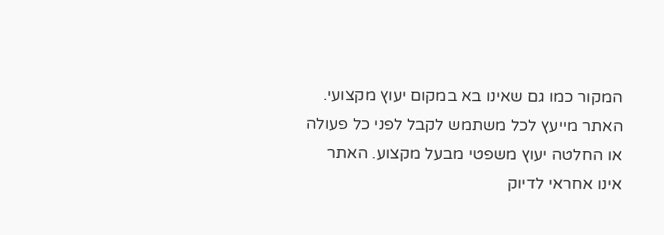המקור כמו גם שאינו בא במקום יעוץ מקצועי. האתר מייעץ לכל משתמש לקבל לפני כל פעולה או החלטה יעוץ משפטי מבעל מקצוע. האתר אינו אחראי לדיוק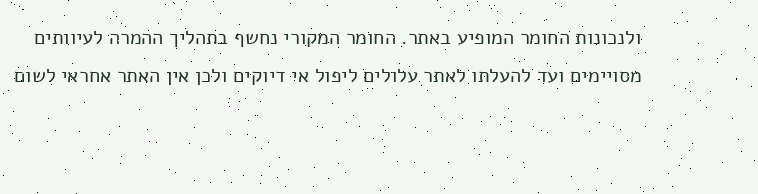ולנכונות החומר המופיע באתר. החומר המקורי נחשף בתהליך ההמרה לעיוותים מסויימים ועד להעלתו לאתר עלולים ליפול אי דיוקים ולכן אין האתר אחראי לשום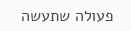פעולה שתעשה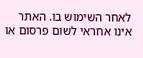לאחר השימוש בו. האתר אינו אחראי לשום פרסום או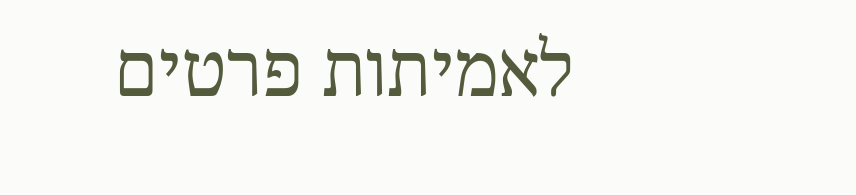לאמיתות פרטים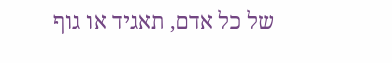של כל אדם, תאגיד או גוף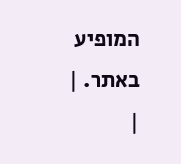המופיע באתר. |
|